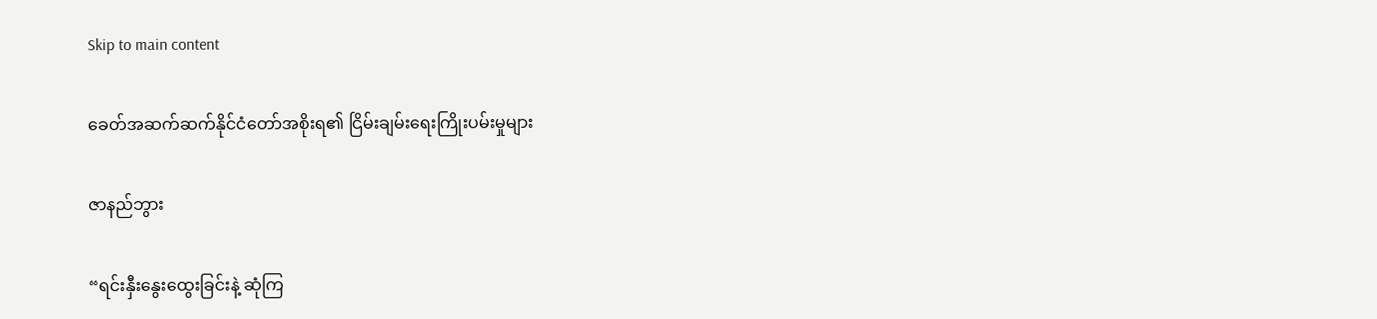Skip to main content

ခေတ်အဆက်ဆက်နိုင်ငံတော်အစိုးရ၏ ငြိမ်းချမ်းရေးကြိုးပမ်းမှုများ

ဇာနည်ဘွား

“ရင်းနှီးနွေးထွေးခြင်းနဲ့ ဆုံကြ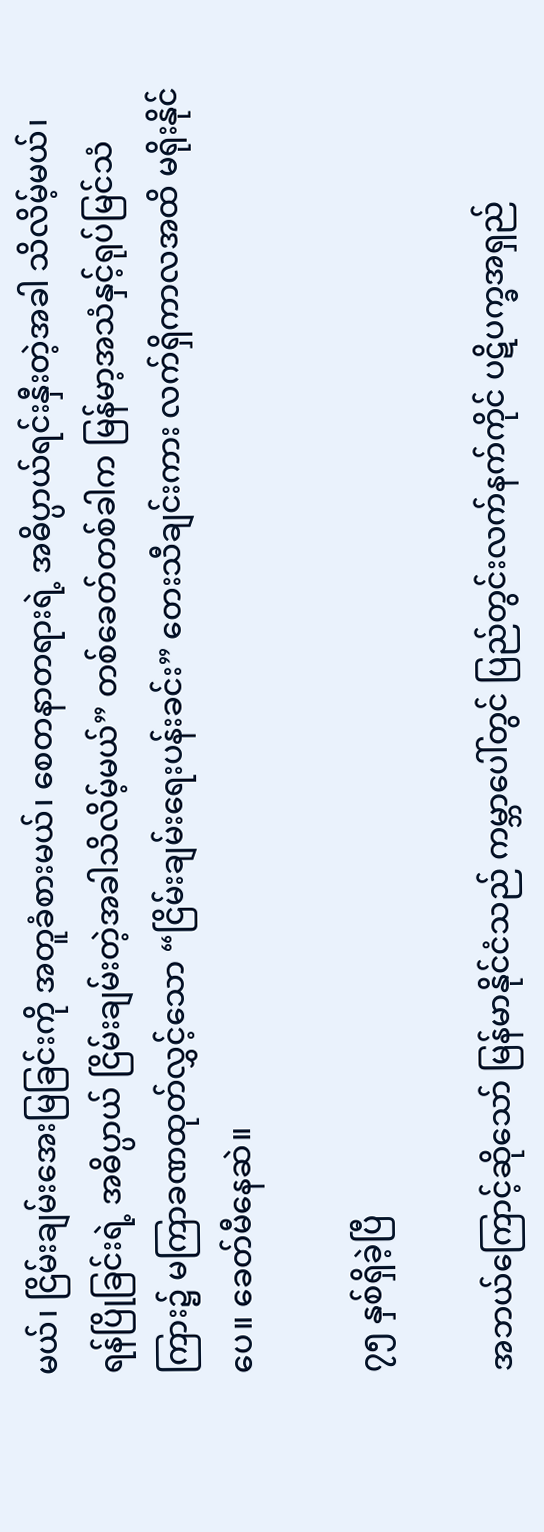မယ်၊ ငြိမ်းချမ်းအေးမြခြင်းကို အတူခံစားမယ်၊ စေတနာတရားရဲ့ အဓိပ္ပာယ်ရင်းနှီးတဲ့အခါ သိလိမ့်မယ်၊ ရန်ပြိုခြင်းရဲ့ အဓိပ္ပာယ် ငြိမ်းချမ်းတဲ့အခါသိလိမ့်မယ်” တစ်ခေတ်တစ်ခါက မြန်မာ့အသံနှင့်ရုပ်မြင်သံကြား၌ မကြာခဏထုတ်လွှင့်သော “ငြိမ်းချမ်းရေးပန်းခင်း” တေးသီချင်းကား လက်ရှိကာလအထိ မရိုးနိုင်ပေ။ ခေတ်မီနေဆဲ။

၇၅ နှစ်ရှိခဲ့ပြီ

အဘယ်ကြောင့်ဆိုသော် မြန်မာနိုင်ငံသည် ကမ္ဘာပေါ်တွင် ပြည်တွင်းလက်နက်ကိုင် ပဋိပက္ခအရှည်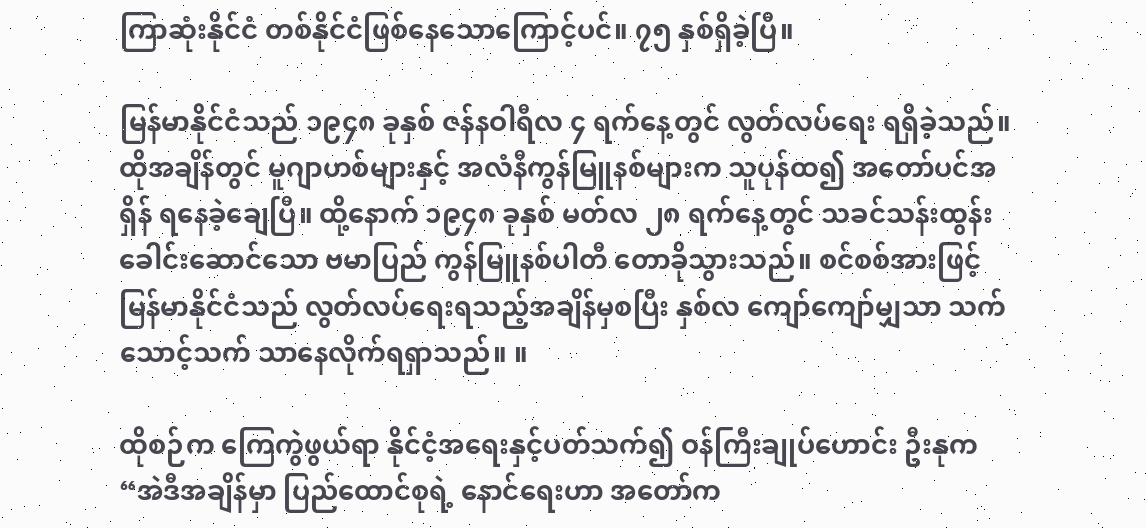ကြာဆုံးနိုင်ငံ တစ်နိုင်ငံဖြစ်နေသောကြောင့်ပင်။ ၇၅ နှစ်ရှိခဲ့ပြီ။

မြန်မာနိုင်ငံသည် ၁၉၄၈ ခုနှစ် ဇန်နဝါရီလ ၄ ရက်နေ့တွင် လွတ်လပ်ရေး ရရှိခဲ့သည်။ ထိုအချိန်တွင် မူဂျာဟစ်များနှင့် အလံနီကွန်မြူနစ်များက သူပုန်ထ၍ အတော်ပင်အရှိန် ရနေခဲ့ချေပြီ။ ထို့နောက် ၁၉၄၈ ခုနှစ် မတ်လ ၂၈ ရက်နေ့တွင် သခင်သန်းထွန်း ခေါင်းဆောင်သော ဗမာပြည် ကွန်မြူနစ်ပါတီ တောခိုသွားသည်။ စင်စစ်အားဖြင့် မြန်မာနိုင်ငံသည် လွတ်လပ်ရေးရသည့်အချိန်မှစပြီး နှစ်လ ကျော်ကျော်မျှသာ သက်သောင့်သက် သာနေလိုက်ရရှာသည်။ ။

ထိုစဉ်က ကြေကွဲဖွယ်ရာ နိုင်ငံ့အရေးနှင့်ပတ်သက်၍ ဝန်ကြီးချုပ်ဟောင်း ဦးနုက “အဲဒီအချိန်မှာ ပြည်ထောင်စုရဲ့ နောင်ရေးဟာ အတော်က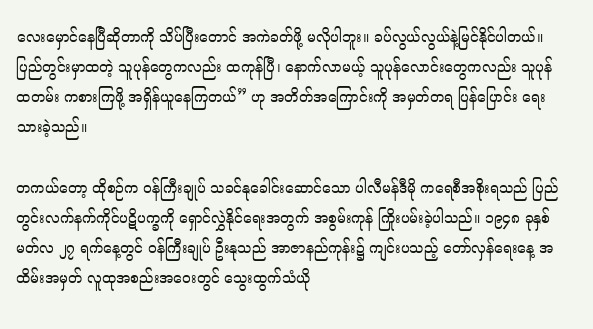လေးမှောင်နေပြီဆိုတာကို သိပ်ပြီးတောင် အကဲခတ်ဖို့ မလိုပါဘူး။ ခပ်လွယ်လွယ်နဲ့မြင်နိုင်ပါတယ်။ ပြည်တွင်းမှာထတဲ့ သူပုန်တွေကလည်း ထကုန်ပြီ၊ နောက်လာမယ့် သူပုန်လောင်းတွေကလည်း သူပုန်ထတမ်း ကစားကြဖို့ အရှိန်ယူနေကြတယ်” ဟု အတိတ်အကြောင်းကို အမှတ်တရ ပြန်ပြောင်း ရေးသားခဲ့သည်။

တကယ်တော့ ထိုစဉ်က ဝန်ကြီးချုပ် သခင်နုခေါင်းဆောင်သော ပါလီမန်ဒီမို ကရေစီအစိုးရသည် ပြည်တွင်းလက်နက်ကိုင်ပဋိပက္ခကို ရှောင်လွှဲနိုင်ရေးအတွက် အစွမ်းကုန် ကြိုးပမ်းခဲ့ပါသည်။ ၁၉၄၈ ခုနှစ် မတ်လ ၂၇ ရက်နေ့တွင် ဝန်ကြီးချုပ် ဦးနုသည် အာဇာနည်ကုန်း၌ ကျင်းပသည့် တော်လှန်ရေးနေ့ အထိမ်းအမှတ် လူထုအစည်းအဝေးတွင် သွေးထွက်သံယို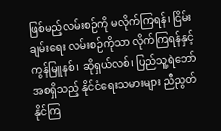ဖြစ်မည့်လမ်းစဉ်ကို မလိုက်ကြရန်၊ ငြိမ်းချမ်းရေး လမ်းစဉ်ကိုသာ လိုက်ကြရန်နှင့် ကွန်မြူနစ်၊ ဆိုရှယ်လစ်၊ ပြည်သူ့ရဲဘော် အစရှိသည့် နိုင်ငံရေးသမားများ ညီညွတ်နိုင်ကြ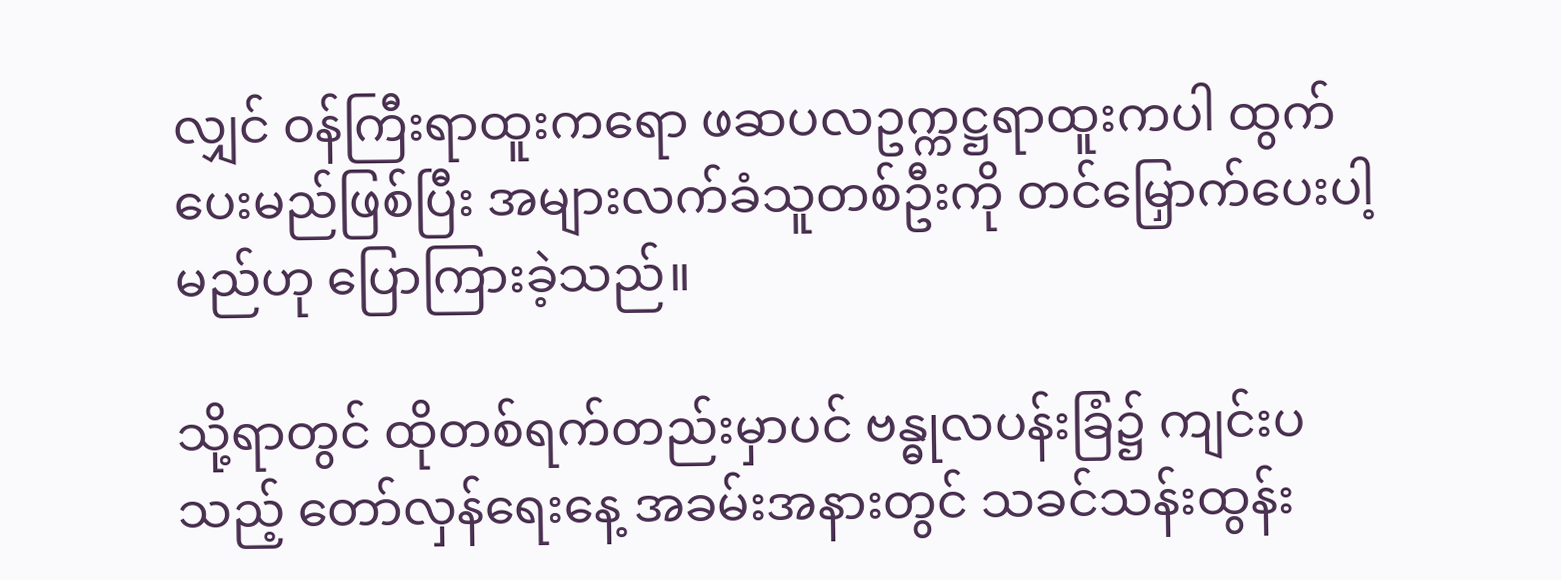လျှင် ဝန်ကြီးရာထူးကရော ဖဆပလဥက္ကဋ္ဌရာထူးကပါ ထွက်ပေးမည်ဖြစ်ပြီး အများလက်ခံသူတစ်ဦးကို တင်မြှောက်ပေးပါ့မည်ဟု ပြောကြားခဲ့သည်။

သို့ရာတွင် ထိုတစ်ရက်တည်းမှာပင် ဗန္ဓုလပန်းခြံ၌ ကျင်းပသည့် တော်လှန်ရေးနေ့ အခမ်းအနားတွင် သခင်သန်းထွန်း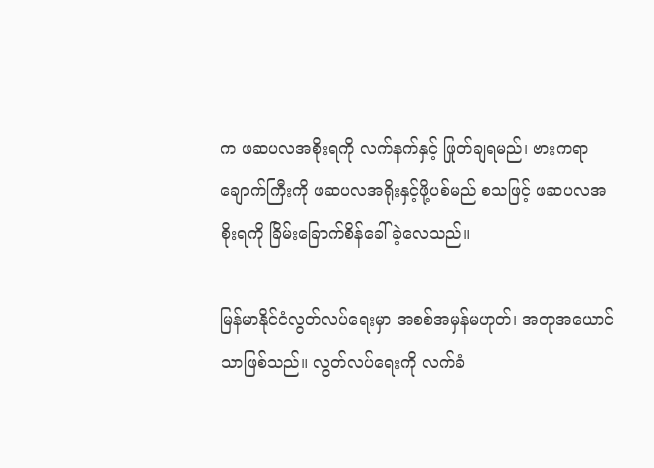က ဖဆပလအစိုးရကို လက်နက်နှင့် ဖြုတ်ချရမည်၊ ဗားကရာချောက်ကြီးကို ဖဆပလအရိုးနှင့်ဖို့ပစ်မည် စသဖြင့် ဖဆပလအစိုးရကို ခြိမ်းခြောက်စိန်ခေါ်ခဲ့လေသည်။

မြန်မာနိုင်ငံလွတ်လပ်ရေးမှာ အစစ်အမှန်မဟုတ်၊ အတုအယောင်သာဖြစ်သည်။ လွတ်လပ်ရေးကို လက်ခံ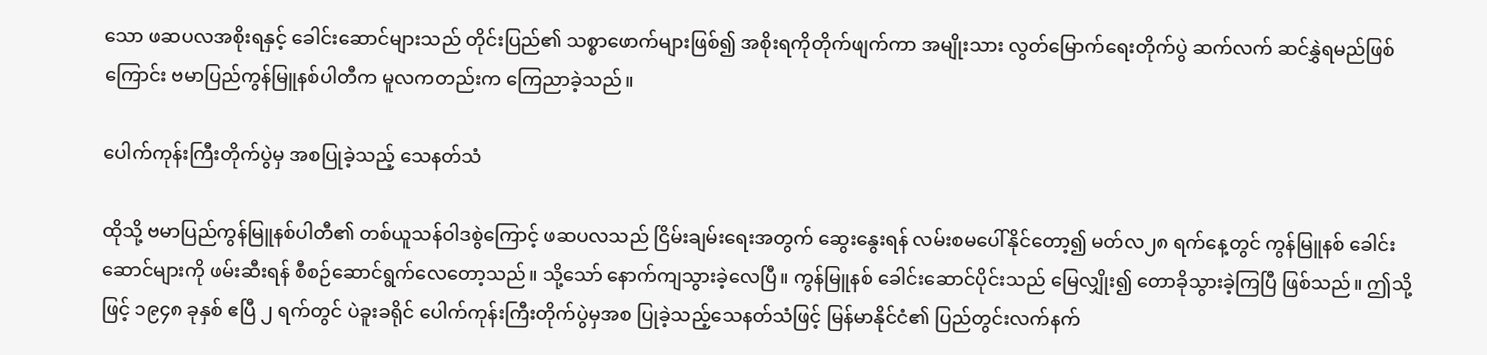သော ဖဆပလအစိုးရနှင့် ခေါင်းဆောင်များသည် တိုင်းပြည်၏ သစ္စာဖောက်များဖြစ်၍ အစိုးရကိုတိုက်ဖျက်ကာ အမျိုးသား လွတ်မြောက်ရေးတိုက်ပွဲ ဆက်လက် ဆင်နွှဲရမည်ဖြစ်ကြောင်း ဗမာပြည်ကွန်မြူနစ်ပါတီက မူလကတည်းက ကြေညာခဲ့သည်။

ပေါက်ကုန်းကြီးတိုက်ပွဲမှ အစပြုခဲ့သည့် သေနတ်သံ

ထိုသို့ ဗမာပြည်ကွန်မြူနစ်ပါတီ၏ တစ်ယူသန်ဝါဒစွဲကြောင့် ဖဆပလသည် ငြိမ်းချမ်းရေးအတွက် ဆွေးနွေးရန် လမ်းစမပေါ်နိုင်တော့၍ မတ်လ၂၈ ရက်နေ့တွင် ကွန်မြူနစ် ခေါင်းဆောင်များကို ဖမ်းဆီးရန် စီစဉ်ဆောင်ရွက်လေတော့သည်။ သို့သော် နောက်ကျသွားခဲ့လေပြီ။ ကွန်မြူနစ် ခေါင်းဆောင်ပိုင်းသည် မြေလျှိုး၍ တောခိုသွားခဲ့ကြပြီ ဖြစ်သည်။ ဤသို့ဖြင့် ၁၉၄၈ ခုနှစ် ဧပြီ ၂ ရက်တွင် ပဲခူးခရိုင် ပေါက်ကုန်းကြီးတိုက်ပွဲမှအစ ပြုခဲ့သည့်သေနတ်သံဖြင့် မြန်မာနိုင်ငံ၏ ပြည်တွင်းလက်နက်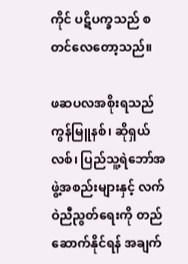ကိုင် ပဋိပက္ခသည် စတင်လေတော့သည်။

ဖဆပလအစိုးရသည် ကွန်မြူနစ်၊ ဆိုရှယ်လစ်၊ ပြည်သူ့ရဲဘော်အဖွဲ့အစည်းများနှင့် လက်ဝဲညီညွတ်ရေးကို တည်ဆောက်နိုင်ရန် အချက်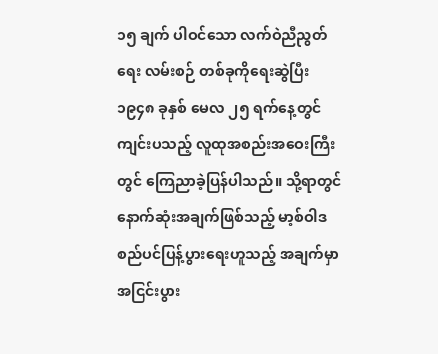၁၅ ချက် ပါဝင်သော လက်ဝဲညီညွတ်ရေး လမ်းစဉ် တစ်ခုကိုရေးဆွဲပြီး ၁၉၄၈ ခုနှစ် မေလ ၂၅ ရက်နေ့တွင် ကျင်းပသည့် လူထုအစည်းအဝေးကြီးတွင် ကြေညာခဲ့ပြန်ပါသည်။ သို့ရာတွင် နောက်ဆုံးအချက်ဖြစ်သည့် မာ့စ်ဝါဒစည်ပင်ပြန့်ပွားရေးဟူသည့် အချက်မှာ အငြင်းပွား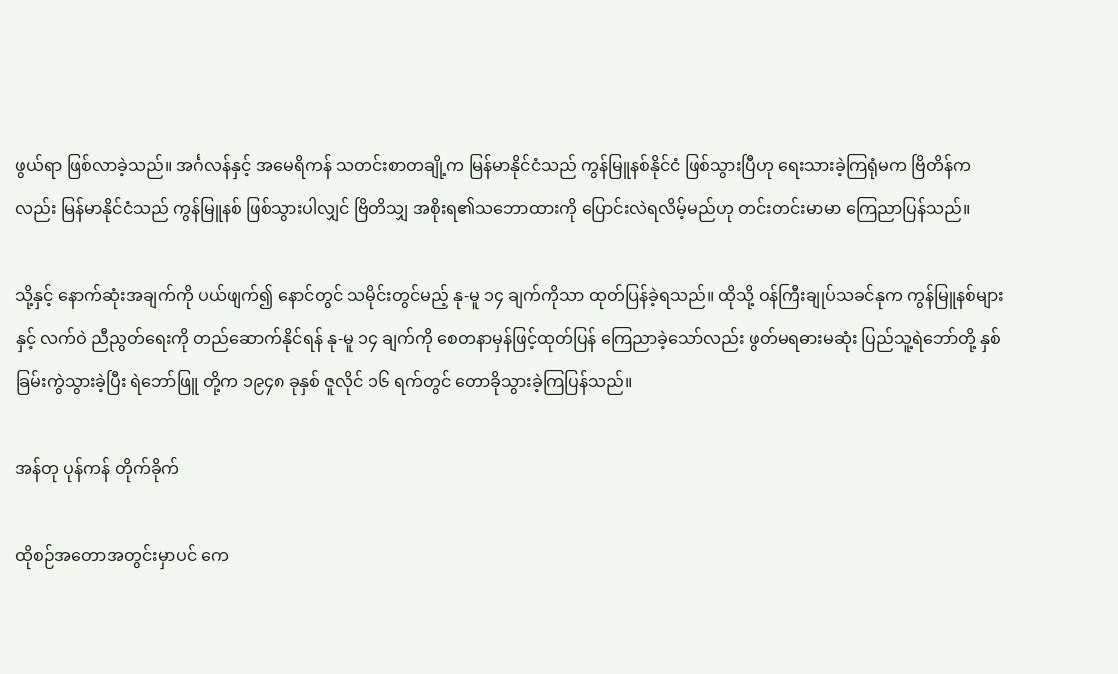ဖွယ်ရာ ဖြစ်လာခဲ့သည်။ အင်္ဂလန်နှင့် အမေရိကန် သတင်းစာတချို့က မြန်မာနိုင်ငံသည် ကွန်မြူနစ်နိုင်ငံ ဖြစ်သွားပြီဟု ရေးသားခဲ့ကြရုံမက ဗြိတိန်ကလည်း မြန်မာနိုင်ငံသည် ကွန်မြူနစ် ဖြစ်သွားပါလျှင် ဗြိတိသျှ အစိုးရ၏သဘောထားကို ပြောင်းလဲရလိမ့်မည်ဟု တင်းတင်းမာမာ ကြေညာပြန်သည်။

သို့နှင့် နောက်ဆုံးအချက်ကို ပယ်ဖျက်၍ နောင်တွင် သမိုင်းတွင်မည့် နု-မူ ၁၄ ချက်ကိုသာ ထုတ်ပြန်ခဲ့ရသည်။ ထိုသို့ ဝန်ကြီးချုပ်သခင်နုက ကွန်မြူနစ်များနှင့် လက်ဝဲ ညီညွတ်ရေးကို တည်ဆောက်နိုင်ရန် နု-မူ ၁၄ ချက်ကို စေတနာမှန်ဖြင့်ထုတ်ပြန် ကြေညာခဲ့သော်လည်း ဖွတ်မရဓားမဆုံး ပြည်သူ့ရဲဘော်တို့ နှစ်ခြမ်းကွဲသွားခဲ့ပြီး ရဲဘော်ဖြူ တို့က ၁၉၄၈ ခုနှစ် ဇူလိုင် ၁၆ ရက်တွင် တောခိုသွားခဲ့ကြပြန်သည်။

အန်တု ပုန်ကန် တိုက်ခိုက်

ထိုစဉ်အတောအတွင်းမှာပင် ကေ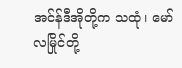အင်န်ဒီအိုတို့က သထုံ၊ မော်လမြိုင်တို့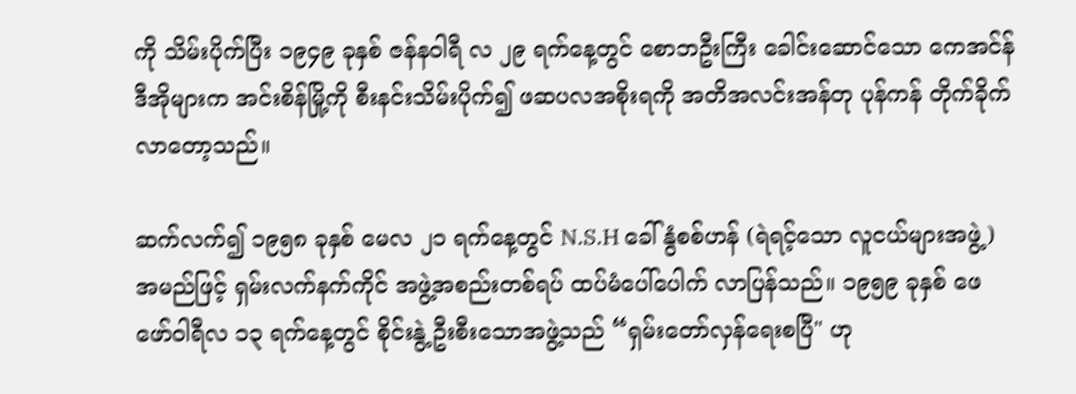ကို သိမ်းပိုက်ပြီး ၁၉၄၉ ခုနှစ် ဇန်နဝါရီ လ ၂၉ ရက်နေ့တွင် စောဘဦးကြီး ခေါင်းဆောင်သော ကေအင်န်ဒီအိုများက အင်းစိန်မြို့ကို စီးနင်းသိမ်းပိုက်၍ ဖဆပလအစိုးရကို အတိအလင်းအန်တု ပုန်ကန် တိုက်ခိုက်လာတော့သည်။

ဆက်လက်၍ ၁၉၅၈ ခုနှစ် မေလ ၂၁ ရက်နေ့တွင် N.S.H ခေါ် နွံစစ်ဟန် (ရဲရင့်သော လူငယ်များအဖွဲ့) အမည်ဖြင့် ရှမ်းလက်နက်ကိုင် အဖွဲ့အစည်းတစ်ရပ် ထပ်မံပေါ်ပေါက် လာပြန်သည်။ ၁၉၅၉ ခုနှစ် ဖေဖော်ဝါရီလ ၁၃ ရက်နေ့တွင် စိုင်းနွဲ့ ဦးစီးသောအဖွဲ့သည် “ရှမ်းတော်လှန်ရေးစပြီ" ဟု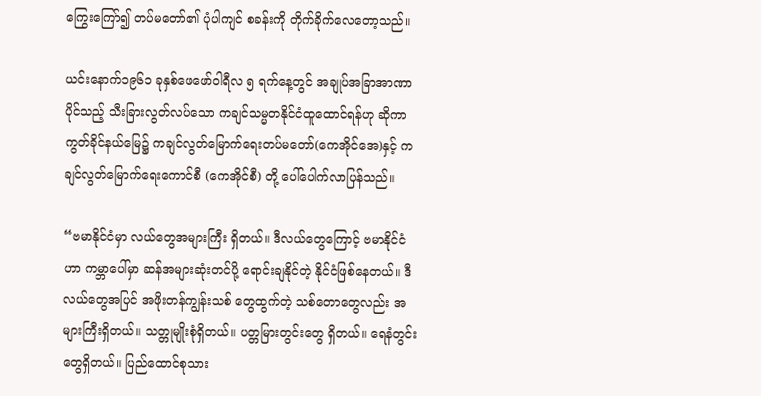ကြွေးကြော်၍ တပ်မတော်၏ ပုံပါကျင် စခန်းကို တိုက်ခိုက်လေတော့သည်။

ယင်းနောက်၁၉၆၁ ခုနှစ်ဖေဖော်ဝါရီလ ၅ ရက်နေ့တွင် အချုပ်အခြာအာဏာပိုင်သည့် သီးခြားလွတ်လပ်သော ကချင်သမ္မတနိုင်ငံထူထောင်ရန်ဟု ဆိုကာ ကွတ်ခိုင်နယ်မြေ၌ ကချင်လွတ်မြောက်ရေးတပ်မတော်(ကေအိုင်အေ)နှင့် ကချင်လွတ်မြောက်ရေးကောင်စီ (ကေအိုင်စီ) တို့ ပေါ်ပေါက်လာပြန်သည်။

“ဗမာနိုင်ငံမှာ လယ်တွေအများကြီး ရှိတယ်။ ဒီလယ်တွေကြောင့် ဗမာနိုင်ငံဟာ ကမ္ဘာပေါ်မှာ ဆန်အများဆုံးတင်ပို့ ရောင်းချနိုင်တဲ့ နိုင်ငံဖြစ်နေတယ်။ ဒီလယ်တွေအပြင် အဖိုးတန်ကျွန်းသစ် တွေထွက်တဲ့ သစ်တောတွေလည်း အများကြီးရှိတယ်။ သတ္တုမျိုးစုံရှိတယ်။ ပတ္တမြားတွင်းတွေ ရှိတယ်။ ရေနံတွင်းတွေရှိတယ်။ ပြည်ထောင်စုသား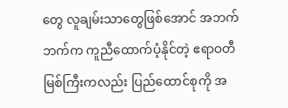တွေ လူချမ်းသာတွေဖြစ်အောင် အဘက်ဘက်က ကူညီထောက်ပံ့နိုင်တဲ့ ဧရာဝတီမြစ်ကြီးကလည်း ပြည်ထောင်စုကို အ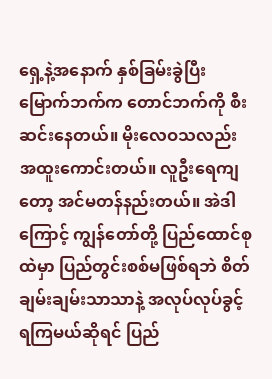ရှေ့နဲ့အနောက် နှစ်ခြမ်းခွဲပြီး မြောက်ဘက်က တောင်ဘက်ကို စီးဆင်းနေတယ်။ မိုးလေဝသလည်း အထူးကောင်းတယ်။ လူဦးရေကျတော့ အင်မတန်နည်းတယ်။ အဲဒါကြောင့် ကျွန်တော်တို့ ပြည်ထောင်စုထဲမှာ ပြည်တွင်းစစ်မဖြစ်ရဘဲ စိတ်ချမ်းချမ်းသာသာနဲ့ အလုပ်လုပ်ခွင့်ရကြမယ်ဆိုရင် ပြည်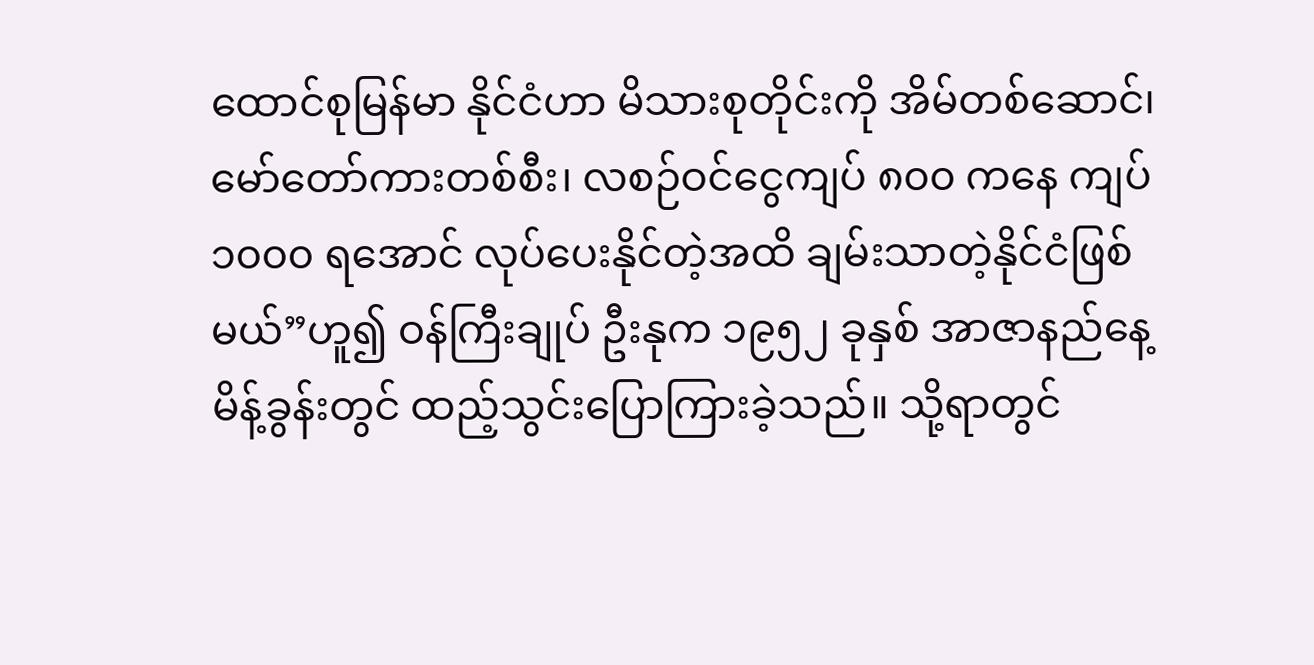ထောင်စုမြန်မာ နိုင်ငံဟာ မိသားစုတိုင်းကို အိမ်တစ်ဆောင်၊ မော်တော်ကားတစ်စီး၊ လစဉ်ဝင်ငွေကျပ် ၈၀၀ ကနေ ကျပ် ၁၀၀၀ ရအောင် လုပ်ပေးနိုင်တဲ့အထိ ချမ်းသာတဲ့နိုင်ငံဖြစ်မယ်”ဟူ၍ ဝန်ကြီးချုပ် ဦးနုက ၁၉၅၂ ခုနှစ် အာဇာနည်နေ့ မိန့်ခွန်းတွင် ထည့်သွင်းပြောကြားခဲ့သည်။ သို့ရာတွင်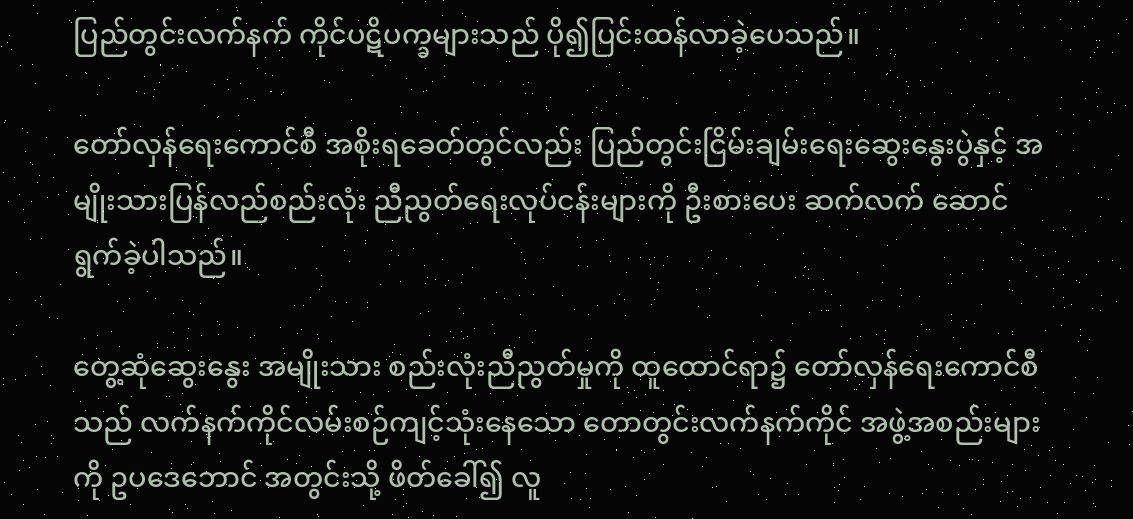ပြည်တွင်းလက်နက် ကိုင်ပဋိပက္ခများသည် ပို၍ပြင်းထန်လာခဲ့ပေသည်။

တော်လှန်ရေးကောင်စီ အစိုးရခေတ်တွင်လည်း ပြည်တွင်းငြိမ်းချမ်းရေးဆွေးနွေးပွဲနှင့် အမျိုးသားပြန်လည်စည်းလုံး ညီညွတ်ရေးလုပ်ငန်းများကို ဦးစားပေး ဆက်လက် ဆောင်ရွက်ခဲ့ပါသည်။

တွေ့ဆုံဆွေးနွေး အမျိုးသား စည်းလုံးညီညွတ်မှုကို ထူထောင်ရာ၌ တော်လှန်ရေးကောင်စီသည် လက်နက်ကိုင်လမ်းစဉ်ကျင့်သုံးနေသော တောတွင်းလက်နက်ကိုင် အဖွဲ့အစည်းများကို ဥပဒေဘောင် အတွင်းသို့ ဖိတ်ခေါ်၍ လူ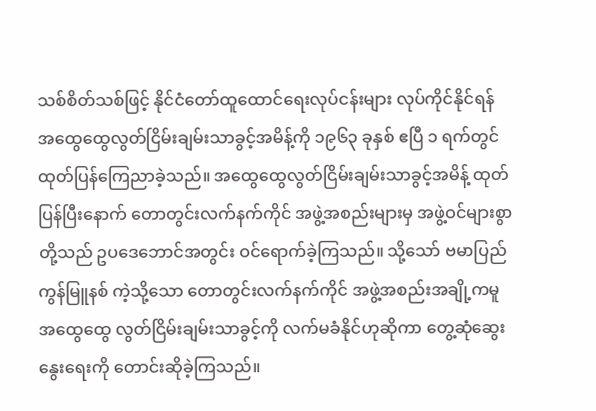သစ်စိတ်သစ်ဖြင့် နိုင်ငံတော်ထူထောင်ရေးလုပ်ငန်းများ လုပ်ကိုင်နိုင်ရန် အထွေထွေလွတ်ငြိမ်းချမ်းသာခွင့်အမိန့်ကို ၁၉၆၃ ခုနှစ် ဧပြီ ၁ ရက်တွင် ထုတ်ပြန်ကြေညာခဲ့သည်။ အထွေထွေလွတ်ငြိမ်းချမ်းသာခွင့်အမိန့် ထုတ်ပြန်ပြီးနောက် တောတွင်းလက်နက်ကိုင် အဖွဲ့အစည်းများမှ အဖွဲ့ဝင်များစွာတို့သည် ဥပဒေဘောင်အတွင်း ဝင်ရောက်ခဲ့ကြသည်။ သို့သော် ဗမာပြည်ကွန်မြူနစ် ကဲ့သို့သော တောတွင်းလက်နက်ကိုင် အဖွဲ့အစည်းအချို့ကမူ အထွေထွေ လွတ်ငြိမ်းချမ်းသာခွင့်ကို လက်မခံနိုင်ဟုဆိုကာ တွေ့ဆုံဆွေးနွေးရေးကို တောင်းဆိုခဲ့ကြသည်။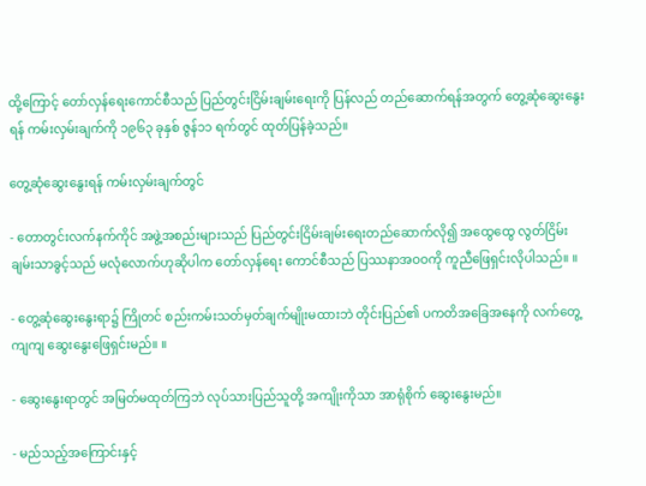ထို့ကြောင့် တော်လှန်ရေးကောင်စီသည် ပြည်တွင်းငြိမ်းချမ်းရေးကို ပြန်လည် တည်ဆောက်ရန်အတွက် တွေ့ဆုံဆွေးနွေးရန် ကမ်းလှမ်းချက်ကို ၁၉၆၃ ခုနှစ် ဇွန်၁၁ ရက်တွင် ထုတ်ပြန်ခဲ့သည်။

တွေ့ဆုံဆွေးနွေးရန် ကမ်းလှမ်းချက်တွင်

- တောတွင်းလက်နက်ကိုင် အဖွဲ့အစည်းများသည် ပြည်တွင်းငြိမ်းချမ်းရေးတည်ဆောက်လို၍ အထွေထွေ လွတ်ငြိမ်းချမ်းသာခွင့်သည် မလုံလောက်ဟုဆိုပါက တော်လှန်ရေး ကောင်စီသည် ပြဿနာအဝဝကို ကူညီဖြေရှင်းလိုပါသည်။ ။

- တွေ့ဆုံဆွေးနွေးရာ၌ ကြိုတင် စည်းကမ်းသတ်မှတ်ချက်မျိုးမထားဘဲ တိုင်းပြည်၏ ပကတိအခြေအနေကို လက်တွေ့ကျကျ ဆွေးနွေးဖြေရှင်းမည်။ ။

- ဆွေးနွေးရာတွင် အမြတ်မထုတ်ကြဘဲ လုပ်သားပြည်သူတို့ အကျိုးကိုသာ အာရုံစိုက် ဆွေးနွေးမည်။

- မည်သည့်အကြောင်းနှင့်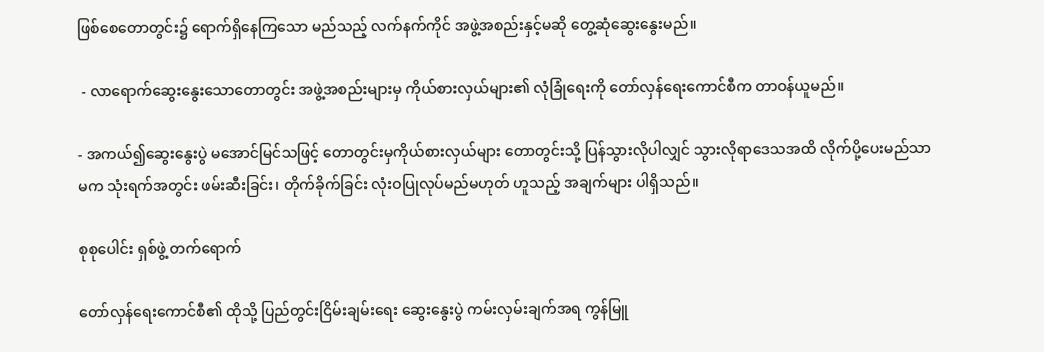ဖြစ်စေတောတွင်း၌ ရောက်ရှိနေကြသော မည်သည့် လက်နက်ကိုင် အဖွဲ့အစည်းနှင့်မဆို တွေ့ဆုံဆွေးနွေးမည်။

 - လာရောက်ဆွေးနွေးသောတောတွင်း အဖွဲ့အစည်းများမှ ကိုယ်စားလှယ်များ၏ လုံခြုံရေးကို တော်လှန်ရေးကောင်စီက တာဝန်ယူမည်။

- အကယ်၍ဆွေးနွေးပွဲ မအောင်မြင်သဖြင့် တောတွင်းမှကိုယ်စားလှယ်များ တောတွင်းသို့ ပြန်သွားလိုပါလျှင် သွားလိုရာဒေသအထိ လိုက်ပို့ပေးမည်သာမက သုံးရက်အတွင်း ဖမ်းဆီးခြင်း၊ တိုက်ခိုက်ခြင်း လုံးဝပြုလုပ်မည်မဟုတ် ဟူသည့် အချက်များ ပါရှိသည်။

စုစုပေါင်း ရှစ်ဖွဲ့ တက်ရောက်

တော်လှန်ရေးကောင်စီ၏ ထိုသို့ ပြည်တွင်းငြိမ်းချမ်းရေး ဆွေးနွေးပွဲ ကမ်းလှမ်းချက်အရ ကွန်မြူ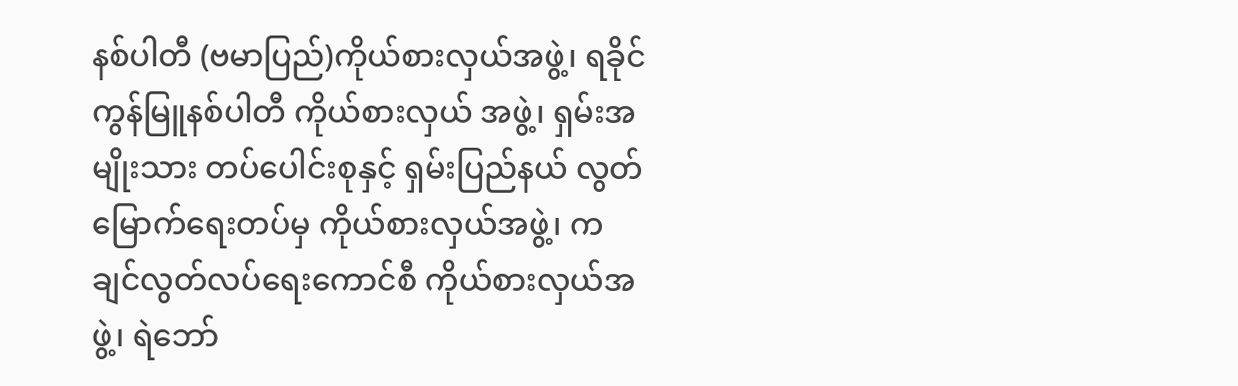နစ်ပါတီ (ဗမာပြည်)ကိုယ်စားလှယ်အဖွဲ့၊ ရခိုင်ကွန်မြူနစ်ပါတီ ကိုယ်စားလှယ် အဖွဲ့၊ ရှမ်းအမျိုးသား တပ်ပေါင်းစုနှင့် ရှမ်းပြည်နယ် လွတ်မြောက်ရေးတပ်မှ ကိုယ်စားလှယ်အဖွဲ့၊ ကချင်လွတ်လပ်ရေးကောင်စီ ကိုယ်စားလှယ်အဖွဲ့၊ ရဲဘော်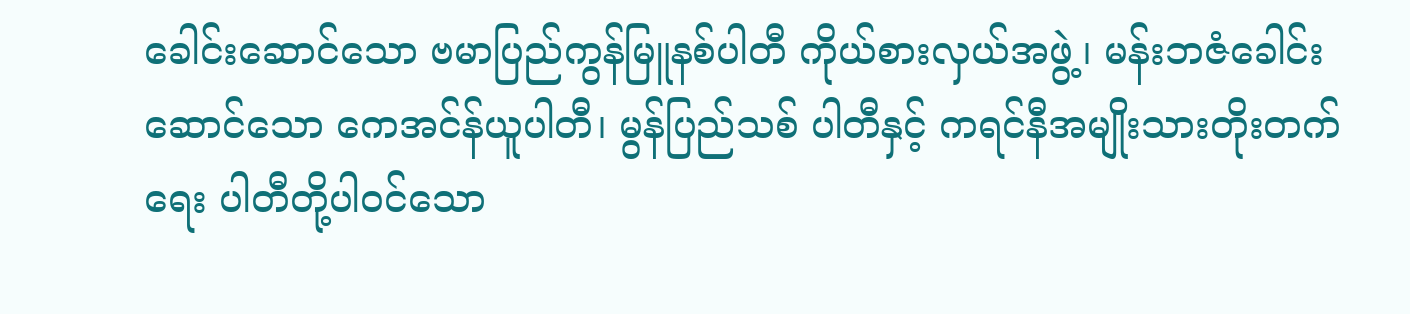ခေါင်းဆောင်သော ဗမာပြည်ကွန်မြူနစ်ပါတီ ကိုယ်စားလှယ်အဖွဲ့၊ မန်းဘဇံခေါင်းဆောင်သော ကေအင်န်ယူပါတီ၊ မွန်ပြည်သစ် ပါတီနှင့် ကရင်နီအမျိုးသားတိုးတက်ရေး ပါတီတို့ပါဝင်သော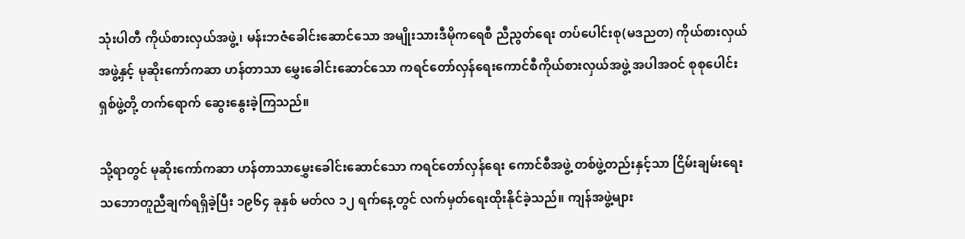သုံးပါတီ ကိုယ်စားလှယ်အဖွဲ့၊ မန်းဘဇံခေါင်းဆောင်သော အမျိုးသားဒီမိုကရေစီ ညီညွတ်ရေး တပ်ပေါင်းစု(မဒညတ) ကိုယ်စားလှယ်အဖွဲ့နှင့် မုဆိုးကော်ကဆာ ဟန်တာသာ မွှေးခေါင်းဆောင်သော ကရင်တော်လှန်ရေးကောင်စီကိုယ်စားလှယ်အဖွဲ့ အပါအဝင် စုစုပေါင်း ရှစ်ဖွဲ့တို့ တက်ရောက် ဆွေးနွေးခဲ့ကြသည်။

သို့ရာတွင် မုဆိုးကော်ကဆာ ဟန်တာသာမွှေးခေါင်းဆောင်သော ကရင်တော်လှန်ရေး ကောင်စီအဖွဲ့ တစ်ဖွဲ့တည်းနှင့်သာ ငြိမ်းချမ်းရေးသဘောတူညီချက်ရရှိခဲ့ပြီး ၁၉၆၄ ခုနှစ် မတ်လ ၁၂ ရက်နေ့တွင် လက်မှတ်ရေးထိုးနိုင်ခဲ့သည်။ ကျန်အဖွဲ့များ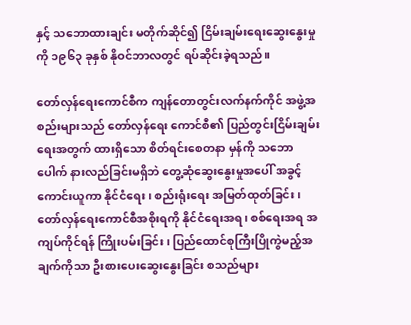နှင့် သဘောထားချင်း မတိုက်ဆိုင်၍ ငြိမ်းချမ်းရေးဆွေးနွေးမှုကို ၁၉၆၃ ခုနှစ် နိုဝင်ဘာလတွင် ရပ်ဆိုင်းခဲ့ရသည်။

တော်လှန်ရေးကောင်စီက ကျန်တောတွင်းလက်နက်ကိုင် အဖွဲ့အစည်းများသည် တော်လှန်ရေး ကောင်စီ၏ ပြည်တွင်းငြိမ်းချမ်းရေးအတွက် ထားရှိသော စိတ်ရင်းစေတနာ မှန်ကို သဘောပေါက် နားလည်ခြင်းမရှိဘဲ တွေ့ဆုံဆွေးနွေးမှုအပေါ် အခွင့်ကောင်းယူကာ နိုင်ငံရေး၊ စည်းရုံးရေး အမြတ်ထုတ်ခြင်း၊ တော်လှန်ရေးကောင်စီအစိုးရကို နိုင်ငံရေးအရ၊ စစ်ရေးအရ အကျပ်ကိုင်ရန် ကြိုးပမ်းခြင်း၊ ပြည်ထောင်စုကြီးပြိုကွဲမည့်အချက်ကိုသာ ဦးစားပေးဆွေးနွေးခြင်း စသည်များ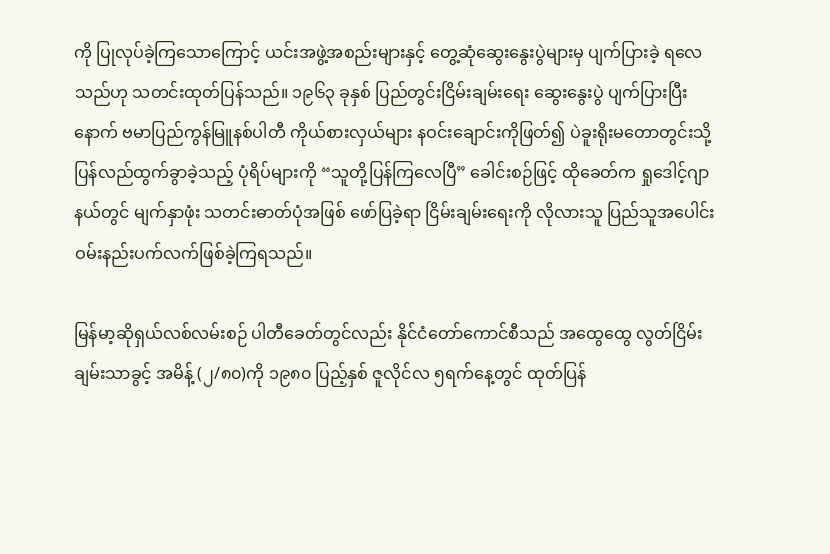ကို ပြုလုပ်ခဲ့ကြသောကြောင့် ယင်းအဖွဲ့အစည်းများနှင့် တွေ့ဆုံဆွေးနွေးပွဲများမှ ပျက်ပြားခဲ့ ရလေသည်ဟု သတင်းထုတ်ပြန်သည်။ ၁၉၆၃ ခုနှစ် ပြည်တွင်းငြိမ်းချမ်းရေး ဆွေးနွေးပွဲ ပျက်ပြားပြီးနောက် ဗမာပြည်ကွန်မြူနစ်ပါတီ ကိုယ်စားလှယ်များ နဝင်းချောင်းကိုဖြတ်၍ ပဲခူးရိုးမတောတွင်းသို့ ပြန်လည်ထွက်ခွာခဲ့သည့် ပုံရိပ်များကို “သူတို့ပြန်ကြလေပြီ” ခေါင်းစဉ်ဖြင့် ထိုခေတ်က ရှုဒေါင့်ဂျာနယ်တွင် မျက်နှာဖုံး သတင်းဓာတ်ပုံအဖြစ် ဖော်ပြခဲ့ရာ ငြိမ်းချမ်းရေးကို လိုလားသူ ပြည်သူအပေါင်း ဝမ်းနည်းပက်လက်ဖြစ်ခဲ့ကြရသည်။

မြန်မာ့ဆိုရှယ်လစ်လမ်းစဉ် ပါတီခေတ်တွင်လည်း နိုင်ငံတော်ကောင်စီသည် အထွေထွေ လွတ်ငြိမ်းချမ်းသာခွင့် အမိန့် (၂/၈၀)ကို ၁၉၈၀ ပြည့်နှစ် ဇူလိုင်လ ၅ရက်နေ့တွင် ထုတ်ပြန်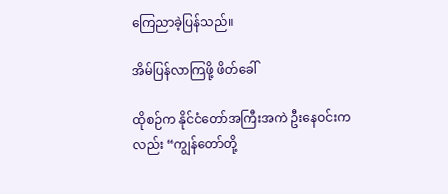ကြေညာခဲ့ပြန်သည်။

အိမ်ပြန်လာကြဖို့ ဖိတ်ခေါ်

ထိုစဉ်က နိုင်ငံတော်အကြီးအကဲ ဦးနေဝင်းကလည်း “ကျွန်တော်တို့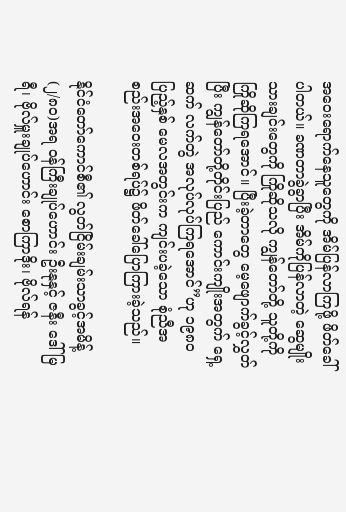အဝေးရောက်နေသူတွေကို အိမ်ပြန်လာကြဖို့ ဖိတ်ခေါ်ပါတယ်။ ခဏတာခွဲခွာပြီး အိမ်ကိုပြန်လာတဲ့ ဆွေမျိုးသားချင်းတွေကို ကြိုဆိုသလို ကျွန်တော်တို့ သူတို့ကို ကြိုဆိုကြရအောင်။ ပြီးခဲ့တာတွေ မေ့ဖျောက်ခွင့်လွှတ်ပြီး ကျွန်တော်တို့တိုင်းပြည် ကောင်းကျိုးအတွက် ရှေ့ဆက် လက်တွဲ အလုပ်လုပ်ကြရအောင်”ဟု ၁၉၈၀ ပြည့်နှစ် မေလအတွင်းက ကျင်းပခဲ့သော စုံညီအစည်းအဝေးတစ်ရပ်၌ ဖိတ်ခေါ်ပြောကြားခဲ့သည်။

နိုင်ငံတော်ကောင်စီ၏ လွတ်ငြိမ်းချမ်းသာခွင့်အမိန့် (၂/၈၀)အရ ဝန်ကြီးချုပ်ဟောင်း ဦးနုနှင့် ဇနီး ဒေါ်မြရီ၊ ဗိုလ်မှူးချုပ်ဟောင်း စောကြာဒိုး၊ ဗိုလ်ရန်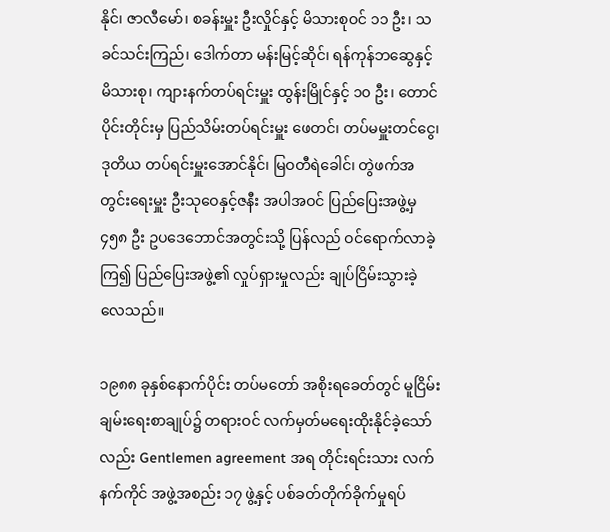နိုင်၊ ဇာလီမော်၊ စခန်းမှူး ဦးလှိုင်နှင့် မိသားစုဝင် ၁၁ ဦး၊ သခင်သင်းကြည်၊ ဒေါက်တာ မန်းမြင့်ဆိုင်၊ ရန်ကုန်ဘဆွေနှင့် မိသားစု၊ ကျားနက်တပ်ရင်းမှူး ထွန်းမြိုင်နှင့် ၁၀ ဦး၊ တောင်ပိုင်းတိုင်းမှ ပြည်သိမ်းတပ်ရင်းမှူး ဖေတင်၊ တပ်မမှူးတင်ငွေ၊ ဒုတိယ တပ်ရင်းမှူးအောင်နိုင်၊ မြဝတီရဲခေါင်၊ တွဲဖက်အတွင်းရေးမှူး ဦးသုဝေနှင့်ဇနီး အပါအဝင် ပြည်ပြေးအဖွဲ့မှ ၄၅၈ ဦး ဥပဒေဘောင်အတွင်းသို့ ပြန်လည် ဝင်ရောက်လာခဲ့ကြ၍ ပြည်ပြေးအဖွဲ့၏ လှုပ်ရှားမှုလည်း ချုပ်ငြိမ်းသွားခဲ့လေသည်။

၁၉၈၈ ခုနှစ်နောက်ပိုင်း တပ်မတော် အစိုးရခေတ်တွင် မူငြိမ်းချမ်းရေးစာချုပ်၌ တရားဝင် လက်မှတ်မရေးထိုးနိုင်ခဲ့သော်လည်း Gentlemen agreement အရ တိုင်းရင်းသား လက်နက်ကိုင် အဖွဲ့အစည်း ၁၇ ဖွဲ့နှင့် ပစ်ခတ်တိုက်ခိုက်မှုရပ်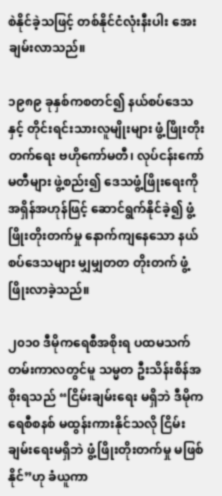စဲနိုင်ခဲ့သဖြင့် တစ်နိုင်ငံလုံးနီးပါး အေးချမ်းလာသည်။

၁၉၈၉ ခုနှစ်ကစတင်၍ နယ်စပ်ဒေသနှင့် တိုင်းရင်းသားလူမျိုးများ ဖွံ့ဖြိုးတိုးတက်ရေး ဗဟိုကော်မတီ၊ လုပ်ငန်းကော်မတီများ ဖွဲ့စည်း၍ ဒေသဖွံ့ဖြိုးရေးကို အရှိန်အဟုန်ဖြင့် ဆောင်ရွက်နိုင်ခဲ့၍ ဖွံ့ဖြိုးတိုးတက်မှု နောက်ကျနေသော နယ်စပ်ဒေသများ မျှမျှတတ တိုးတက် ဖွံ့ဖြိုးလာခဲ့သည်။

၂၀၁၀ ဒီမိုကရေစီအစိုးရ ပထမသက်တမ်းကာလတွင်မူ သမ္မတ ဦးသိန်းစိန်အစိုးရသည် “ငြိမ်းချမ်းရေး မရှိဘဲ ဒီမိုကရေစီစနစ် မထွန်းကားနိုင်သလို ငြိမ်းချမ်းရေးမရှိဘဲ ဖွံ့ဖြိုးတိုးတက်မှု မဖြစ်နိုင်”ဟု ခံယူကာ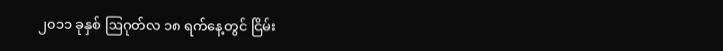၂၀၁၁ ခုနှစ် ဩဂုတ်လ ၁၈ ရက်နေ့တွင် ငြိမ်း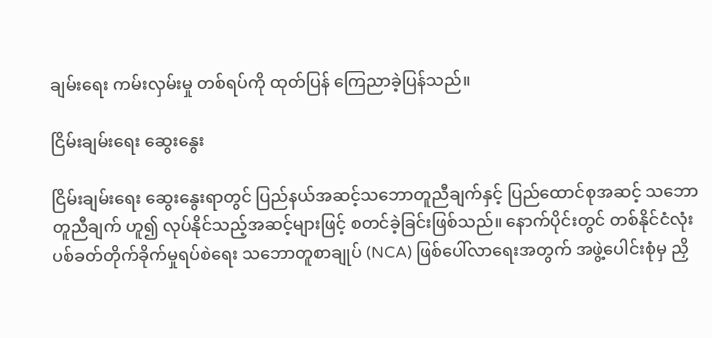ချမ်းရေး ကမ်းလှမ်းမှု တစ်ရပ်ကို ထုတ်ပြန် ကြေညာခဲ့ပြန်သည်။

ငြိမ်းချမ်းရေး ဆွေးနွေး

ငြိမ်းချမ်းရေး ဆွေးနွေးရာတွင် ပြည်နယ်အဆင့်သဘောတူညီချက်နှင့် ပြည်ထောင်စုအဆင့် သဘောတူညီချက် ဟူ၍ လုပ်နိုင်သည့်အဆင့်များဖြင့် စတင်ခဲ့ခြင်းဖြစ်သည်။ နောက်ပိုင်းတွင် တစ်နိုင်ငံလုံး ပစ်ခတ်တိုက်ခိုက်မှုရပ်စဲရေး သဘောတူစာချုပ် (NCA) ဖြစ်ပေါ်လာရေးအတွက် အဖွဲ့ပေါင်းစုံမှ ညှိ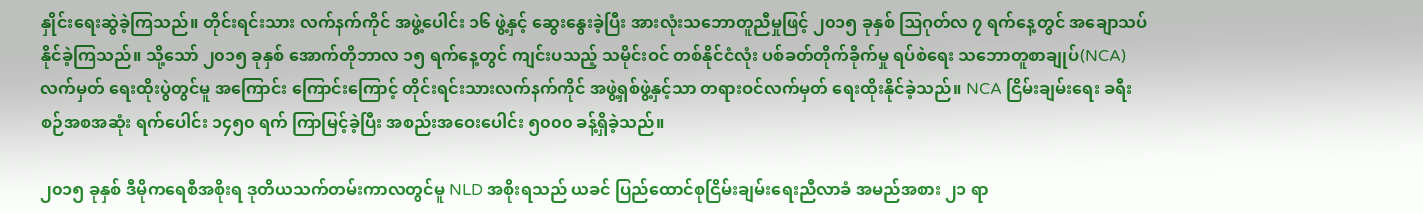နှိုင်းရေးဆွဲခဲ့ကြသည်။ တိုင်းရင်းသား လက်နက်ကိုင် အဖွဲ့ပေါင်း ၁၆ ဖွဲ့နှင့် ဆွေးနွေးခဲ့ပြီး အားလုံးသဘောတူညီမှုဖြင့် ၂၀၁၅ ခုနှစ် ဩဂုတ်လ ၇ ရက်နေ့တွင် အချောသပ်နိုင်ခဲ့ကြသည်။ သို့သော် ၂၀၁၅ ခုနှစ် အောက်တိုဘာလ ၁၅ ရက်နေ့တွင် ကျင်းပသည့် သမိုင်းဝင် တစ်နိုင်ငံလုံး ပစ်ခတ်တိုက်ခိုက်မှု ရပ်စဲရေး သဘောတူစာချုပ်(NCA) လက်မှတ် ရေးထိုးပွဲတွင်မူ အကြောင်း ကြောင်းကြောင့် တိုင်းရင်းသားလက်နက်ကိုင် အဖွဲ့ရှစ်ဖွဲ့နှင့်သာ တရားဝင်လက်မှတ် ရေးထိုးနိုင်ခဲ့သည်။ NCA ငြိမ်းချမ်းရေး ခရီးစဉ်အစအဆုံး ရက်ပေါင်း ၁၄၅၀ ရက် ကြာမြင့်ခဲ့ပြီး အစည်းအဝေးပေါင်း ၅၀၀၀ ခန့်ရှိခဲ့သည်။

၂၀၁၅ ခုနှစ် ဒီမိုကရေစီအစိုးရ ဒုတိယသက်တမ်းကာလတွင်မူ NLD အစိုးရသည် ယခင် ပြည်ထောင်စုငြိမ်းချမ်းရေးညီလာခံ အမည်အစား ၂၁ ရာ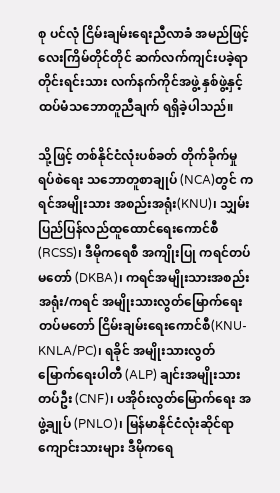စု ပင်လုံ ငြိမ်းချမ်းရေးညီလာခံ အမည်ဖြင့် လေးကြိမ်တိုင်တိုင် ဆက်လက်ကျင်းပခဲ့ရာ တိုင်းရင်းသား လက်နက်ကိုင်အဖွဲ့ နှစ်ဖွဲ့နှင့် ထပ်မံသဘောတူညီချက် ရရှိခဲ့ပါသည်။

သို့ဖြင့် တစ်နိုင်ငံလုံးပစ်ခတ် တိုက်ခိုက်မှုရပ်စဲရေး သဘောတူစာချုပ် (NCA)တွင် ကရင်အမျိုးသား အစည်းအရုံး(KNU)၊ သျှမ်းပြည်ပြန်လည်ထူထောင်ရေးကောင်စီ(RCSS)၊ ဒီမိုကရေစီ အကျိုးပြု ကရင်တပ်မတော် (DKBA)၊ ကရင်အမျိုးသားအစည်းအရုံး/ကရင် အမျိုးသားလွတ်မြောက်ရေး တပ်မတော် ငြိမ်းချမ်းရေးကောင်စီ(KNU-KNLA/PC)၊ ရခိုင် အမျိုးသားလွတ်မြောက်ရေးပါတီ (ALP) ချင်းအမျိုးသား တပ်ဦး (CNF)၊ ပအိုဝ်းလွတ်မြောက်ရေး အဖွဲ့ချုပ် (PNLO)၊ မြန်မာနိုင်ငံလုံးဆိုင်ရာ ကျောင်းသားများ ဒီမိုကရေ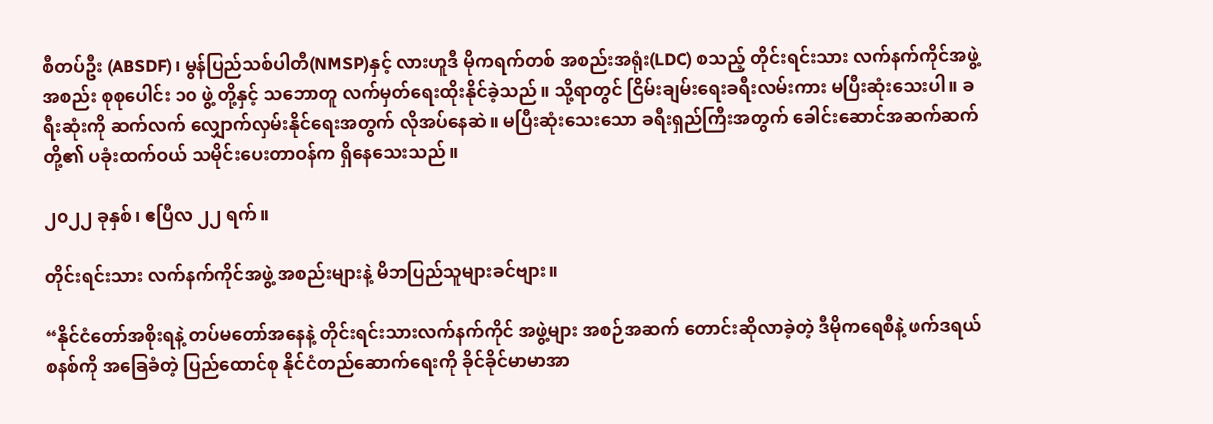စီတပ်ဦး (ABSDF)၊ မွန်ပြည်သစ်ပါတီ(NMSP)နှင့် လားဟူဒီ မိုကရက်တစ် အစည်းအရုံး(LDC) စသည့် တိုင်းရင်းသား လက်နက်ကိုင်အဖွဲ့အစည်း စုစုပေါင်း ၁၀ ဖွဲ့ တို့နှင့် သဘောတူ လက်မှတ်ရေးထိုးနိုင်ခဲ့သည်။ သို့ရာတွင် ငြိမ်းချမ်းရေးခရီးလမ်းကား မပြီးဆုံးသေးပါ။ ခရီးဆုံးကို ဆက်လက် လျှောက်လှမ်းနိုင်ရေးအတွက် လိုအပ်နေဆဲ။ မပြီးဆုံးသေးသော ခရီးရှည်ကြီးအတွက် ခေါင်းဆောင်အဆက်ဆက်တို့၏ ပခုံးထက်ဝယ် သမိုင်းပေးတာဝန်က ရှိနေသေးသည်။

၂၀၂၂ ခုနှစ်၊ ဧပြီလ ၂၂ ရက်။

တိုင်းရင်းသား လက်နက်ကိုင်အဖွဲ့ အစည်းများနဲ့ မိဘပြည်သူများခင်ဗျား။

“နိုင်ငံတော်အစိုးရနဲ့ တပ်မတော်အနေနဲ့ တိုင်းရင်းသားလက်နက်ကိုင် အဖွဲ့များ အစဉ်အဆက် တောင်းဆိုလာခဲ့တဲ့ ဒီမိုကရေစီနဲ့ ဖက်ဒရယ်စနစ်ကို အခြေခံတဲ့ ပြည်ထောင်စု နိုင်ငံတည်ဆောက်ရေးကို ခိုင်ခိုင်မာမာအာ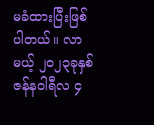မခံထားပြီးဖြစ်ပါတယ်။ လာမယ့် ၂၀၂၃ခုနှစ် ဇန်နဝါရီလ ၄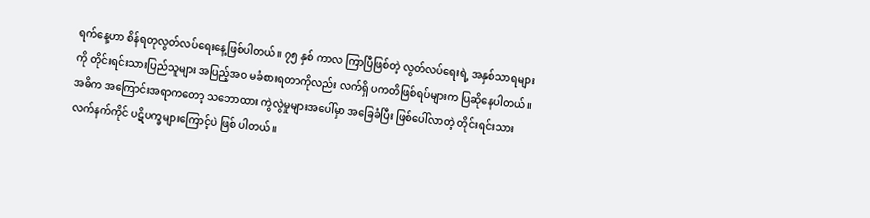ရက်နေ့ဟာ စိန်ရတုလွတ်လပ်ရေးနေ့ဖြစ်ပါတယ်။ ၇၅ နှစ် ကာလ ကြာပြီဖြစ်တဲ့ လွတ်လပ်ရေးရဲ့ အနှစ်သာရများကို တိုင်းရင်းသားပြည်သူများ အပြည့်အဝ မခံစားရတာကိုလည်း လက်ရှိ ပကတိဖြစ်ရပ်များက ပြဆိုနေပါတယ်။ အဓိက အကြောင်းအရာကတော့ သဘောထား ကွဲလွဲမှုများအပေါ်မှာ အခြေခံပြီး ဖြစ်ပေါ်လာတဲ့ တိုင်းရင်းသား လက်နက်ကိုင် ပဋိပက္ခများကြောင့်ပဲ ဖြစ် ပါတယ်။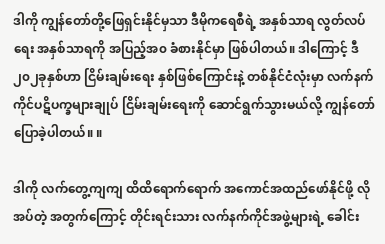ဒါကို ကျွန်တော်တို့ဖြေရှင်းနိုင်မှသာ ဒီမိုကရေစီရဲ့ အနှစ်သာရ လွတ်လပ်ရေး အနှစ်သာရကို အပြည့်အ၀ ခံစားနိုင်မှာ ဖြစ်ပါတယ်။ ဒါကြောင့် ဒီ ၂၀၂ခုနှစ်ဟာ ငြိမ်းချမ်းရေး နှစ်ဖြစ်ကြောင်းနဲ့ တစ်နိုင်ငံလုံးမှာ လက်နက်ကိုင်ပဋိပက္ခများချုပ် ငြိမ်းချမ်းရေးကို ဆောင်ရွက်သွားမယ်လို့ ကျွန်တော်ပြောခဲ့ပါတယ်။ ။

ဒါကို လက်တွေ့ကျကျ ထိထိရောက်ရောက် အကောင်အထည်ဖော်နိုင်ဖို့ လိုအပ်တဲ့ အတွက်ကြောင့် တိုင်းရင်းသား လက်နက်ကိုင်အဖွဲ့များရဲ့ ခေါင်း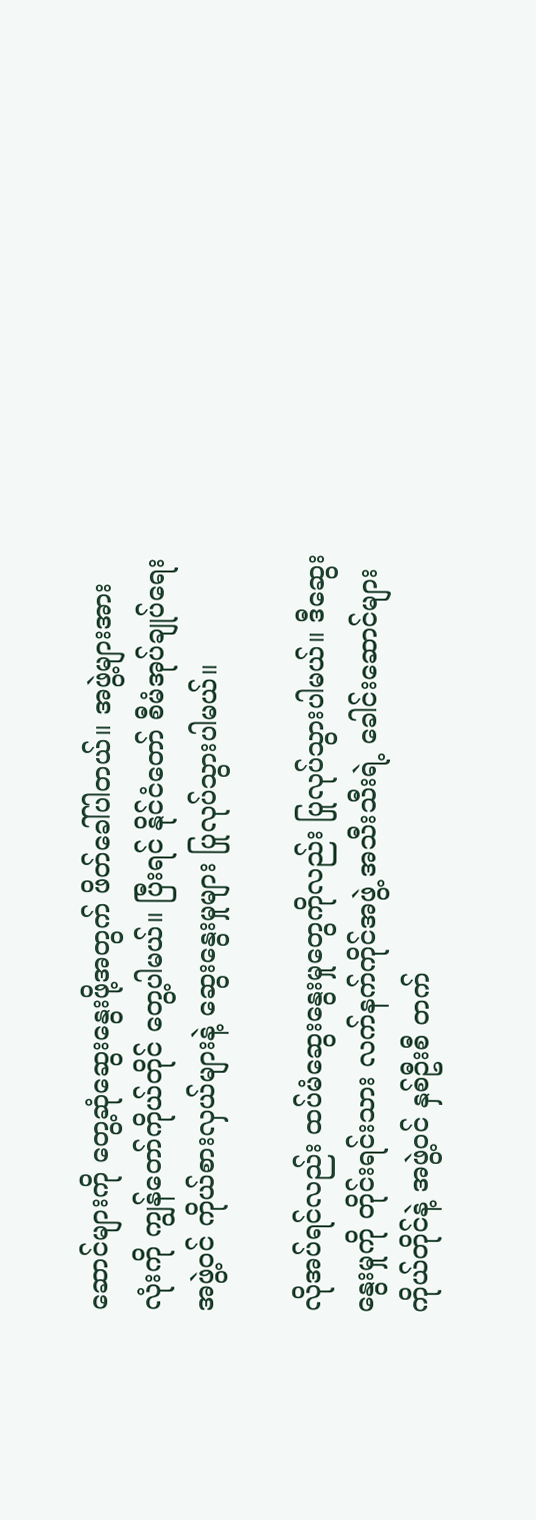ဆောင်များကို တွေ့ဆုံဆွေးနွေးဖို့အတွက် ဖိတ်ခေါ်ပါတယ်။ အဖွဲ့များအားလုံးကို ကျွန်တော်ကိုယ်တိုင် တွေ့ပါမယ်။ ပြီးရင် နိုင်ငံတော် စီမံအုပ်ချုပ်ရေးအဖွဲ့ဝင် ကိုယ်စားလှယ်များနဲ့ ဆွေးနွေးမှုများ ပြုလုပ်သွားပါမယ်။

လိုအပ်ရင်လည်း ထပ်မံဆွေးနွေးမှုတွေကိုလည်း ပြုလုပ်သွားပါမယ်။ ဒီဆွေးနွေးမှုကို တိုင်းရင်းသား လက်နက်ကိုင်အဖွဲ့ အသီးသီးရဲ့ ခေါင်းဆောင်များကိုယ်တိုင်နဲ့ အဖွဲ့ဝင် နှစ်ဦးစီ တက်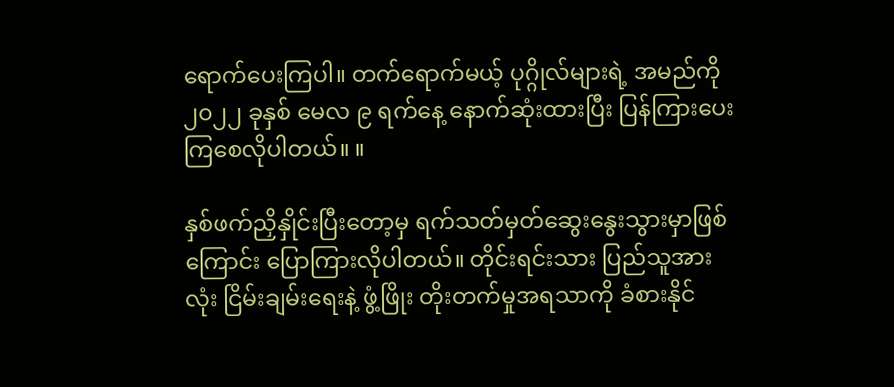ရောက်ပေးကြပါ။ တက်ရောက်မယ့် ပုဂ္ဂိုလ်များရဲ့ အမည်ကို ၂၀၂၂ ခုနှစ် မေလ ၉ ရက်နေ့ နောက်ဆုံးထားပြီး ပြန်ကြားပေးကြစေလိုပါတယ်။ ။

နှစ်ဖက်ညှိနှိုင်းပြီးတော့မှ ရက်သတ်မှတ်ဆွေးနွေးသွားမှာဖြစ်ကြောင်း ပြောကြားလိုပါတယ်။ တိုင်းရင်းသား ပြည်သူအားလုံး ငြိမ်းချမ်းရေးနဲ့ ဖွံ့ဖြိုး တိုးတက်မှုအရသာကို ခံစားနိုင်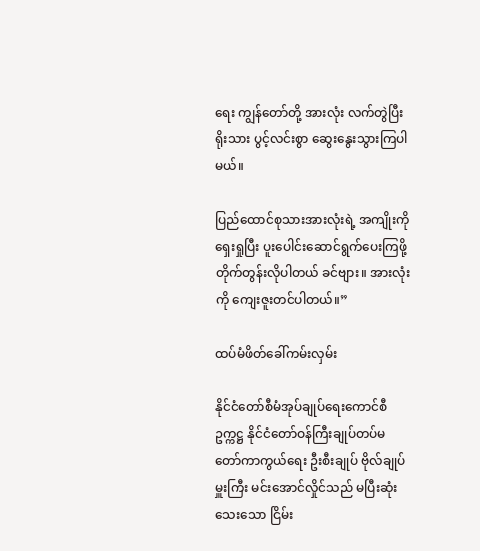ရေး ကျွန်တော်တို့ အားလုံး လက်တွဲပြီး ရိုးသား ပွင့်လင်းစွာ ဆွေးနွေးသွားကြပါမယ်။

ပြည်ထောင်စုသားအားလုံးရဲ့ အကျိုးကိုရှေးရှုပြီး ပူးပေါင်းဆောင်ရွက်ပေးကြဖို့ တိုက်တွန်းလိုပါတယ် ခင်ဗျား။ အားလုံးကို ကျေးဇူးတင်ပါတယ်။”

ထပ်မံဖိတ်ခေါ်ကမ်းလှမ်း

နိုင်ငံတော်စီမံအုပ်ချုပ်ရေးကောင်စီ ဥက္ကဋ္ဌ နိုင်ငံတော်ဝန်ကြီးချုပ်တပ်မတော်ကာကွယ်ရေး ဦးစီးချုပ် ဗိုလ်ချုပ်မှူးကြီး မင်းအောင်လှိုင်သည် မပြီးဆုံးသေးသော ငြိမ်း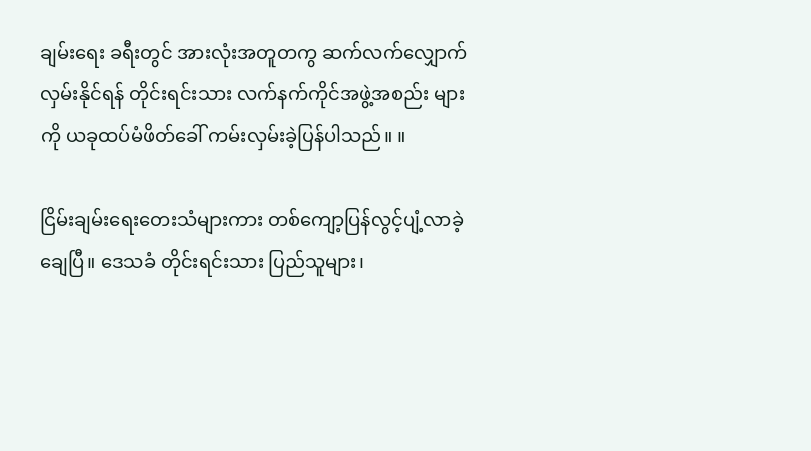ချမ်းရေး ခရီးတွင် အားလုံးအတူတကွ ဆက်လက်လျှောက်လှမ်းနိုင်ရန် တိုင်းရင်းသား လက်နက်ကိုင်အဖွဲ့အစည်း များကို ယခုထပ်မံဖိတ်ခေါ် ကမ်းလှမ်းခဲ့ပြန်ပါသည်။ ။

ငြိမ်းချမ်းရေးတေးသံများကား တစ်ကျော့ပြန်လွင့်ပျံ့လာခဲ့ချေပြီ။ ဒေသခံ တိုင်းရင်းသား ပြည်သူများ၊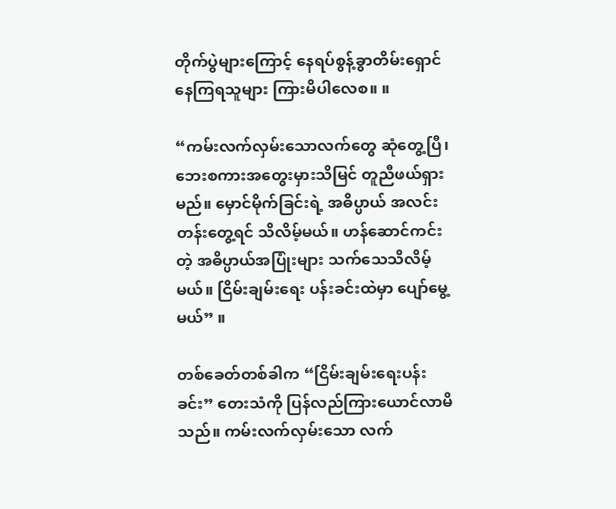တိုက်ပွဲများကြောင့် နေရပ်စွန့်ခွာတိမ်းရှောင်နေကြရသူများ ကြားမိပါလေစ။ ။

“ကမ်းလက်လှမ်းသောလက်တွေ ဆုံတွေ့ပြီ၊ ဘေးစကားအတွေးမှားသိမြင် တူညီဖယ်ရှားမည်။ မှောင်မိုက်ခြင်းရဲ့ အဓိပ္ပာယ် အလင်းတန်းတွေ့ရင် သိလိမ့်မယ်။ ဟန်ဆောင်ကင်းတဲ့ အဓိပ္ပာယ်အပြုံးများ သက်သေသိလိမ့်မယ်။ ငြိမ်းချမ်းရေး ပန်းခင်းထဲမှာ ပျော်မွေ့မယ်” ။

တစ်ခေတ်တစ်ခါက “ငြိမ်းချမ်းရေးပန်းခင်း” တေးသံကို ပြန်လည်ကြားယောင်လာမိသည်။ ကမ်းလက်လှမ်းသော လက်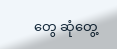တွေ ဆုံတွေ့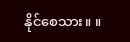နိုင်စေသား။ ။